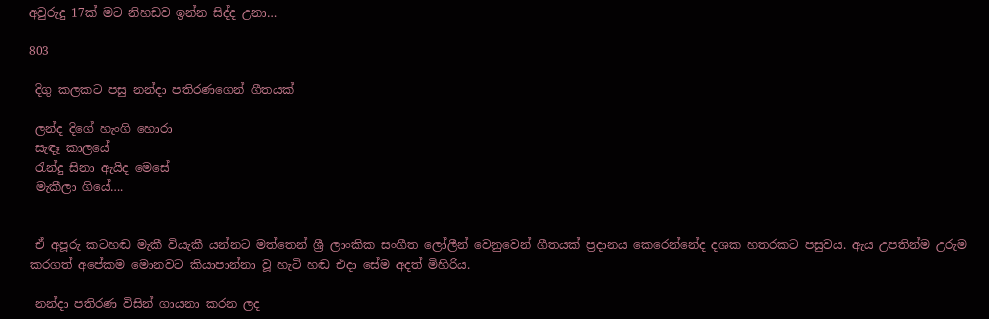අවුරුදු 17ක් මට නිහඩව ඉන්න සිද්ද උනා…

803

 දිගු කලකට පසු නන්දා පතිරණගෙන් ගීතයක්

 ලන්ද දිගේ හැංගි හොරා
 සැඳෑ කාලයේ
 රැන්දු සිනා ඇයිද මෙසේ
 මැකීලා ගියේ….


 ඒ අපූරු කටහඬ මැකී වියැකී යන්නට මත්තෙන් ශ්‍රී ලාංකික සංගීත ලෝලීන් වෙනුවෙන් ගීතයක් ප්‍රදානය කෙරෙන්නේද දශක හතරකට පසුවය. ඇය උපතින්ම උරුම කරගත් අපේකම මොනවට කියාපාන්නා වූ හැටි හඬ එදා සේම අදත් මිහිරිය.

 නන්දා පතිරණ විසින් ගායනා කරන ලද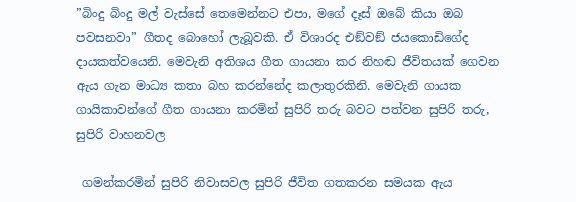”බිංදු බිංදු මල් වැස්සේ තෙමෙන්නට එපා, මගේ දෑස් ඔබේ කියා ඔබ පවසනවා” ගීතද බොහෝ ලැබූවකි. ඒ විශාරද එඞ්වඞ් ජයකොඩිගේද දායකත්වයෙනි. මෙවැනි අතිශය ගීත ගායනා කර නිහඬ ජීවිතයක් ගෙවන ඇය ගැන මාධ්‍ය කතා බහ කරන්නේද කලාතුරකිනි. මෙවැනි ගායක ගායිකාවන්ගේ ගීත ගායනා කරමින් සුපිරි තරු බවට පත්වන සුපිරි තරු, සුපිරි වාහනවල

 ගමන්කරමින් සුපිරි නිවාසවල සුපිරි ජීවිත ගතකරන සමයක ඇය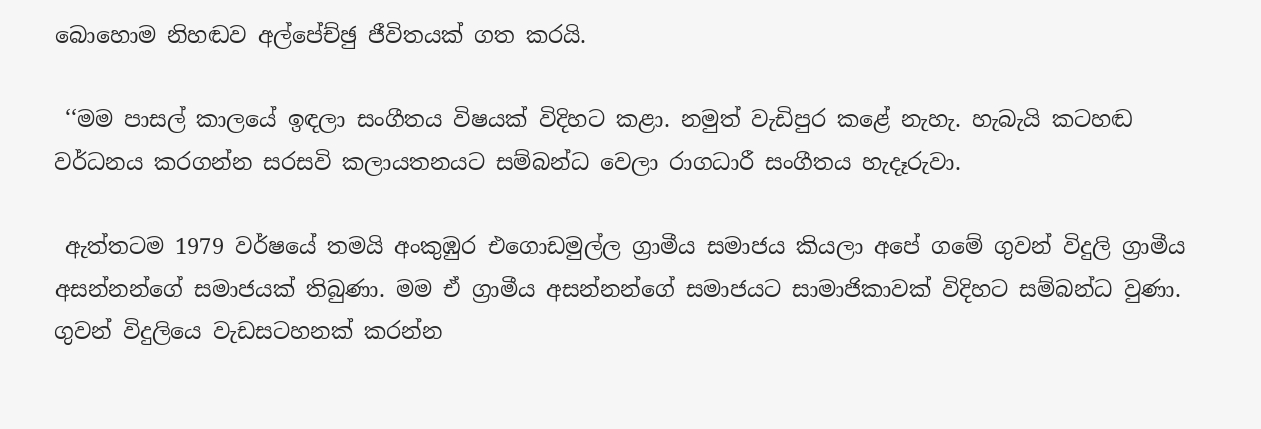බොහොම නිහඬව අල්පේච්ඡු ජීවිතයක් ගත කරයි.

 ‘‘මම පාසල් කාලයේ ඉඳලා සංගීතය විෂයක් විදිහට කළා. නමුත් වැඩිපුර කළේ නැහැ. හැබැයි කටහඬ වර්ධනය කරගන්න සරසවි කලායතනයට සම්බන්ධ වෙලා රාගධාරී සංගීතය හැදෑරුවා.

 ඇත්තටම 1979 වර්ෂයේ තමයි අංකුඹුර එගොඩමුල්ල ග්‍රාමීය සමාජය කියලා අපේ ගමේ ගුවන් විදුලි ග්‍රාමීය අසන්නන්ගේ සමාජයක් තිබුණා. මම ඒ ග්‍රාමීය අසන්නන්ගේ සමාජයට සාමාජිකාවක් විදිහට සම්බන්ධ වුණා. ගුවන් විදුලියෙ වැඩසටහනක් කරන්න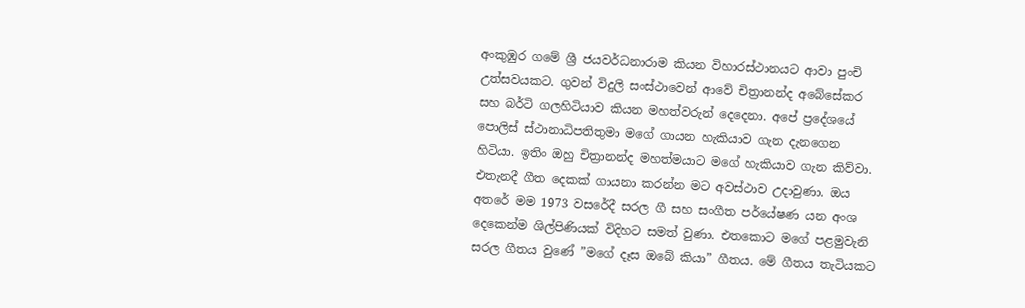අංකුඹුර ගමේ ශ්‍රී ජයවර්ධනාරාම කියන විහාරස්ථානයට ආවා පුංචි උත්සවයකට. ගුවන් විදුලි සංස්ථාවෙන් ආවේ චිත්‍රානන්ද අබේසේකර සහ බර්ටි ගලහිටියාව කියන මහත්වරුන් දෙදෙනා. අපේ ප්‍රදේශයේ පොලිස් ස්ථානාධිපතිතුමා මගේ ගායන හැකියාව ගැන දැනගෙන හිටියා. ඉතිං ඔහු චිත්‍රානන්ද මහත්මයාට මගේ හැකියාව ගැන කිව්වා. එතැනදී ගීත දෙකක් ගායනා කරන්න මට අවස්ථාව උදාවුණා. ඔය අතරේ මම 1973 වසරේදී සරල ගී සහ සංගීත පර්යේෂණ යන අංශ දෙකෙන්ම ශිල්පිණියක් විදිහට සමත් වුණා. එතකොට මගේ පළමුවැනි සරල ගීතය වුණේ ”මගේ දෑස ඔබේ කියා” ගීතය. මේ ගීතය තැටියකට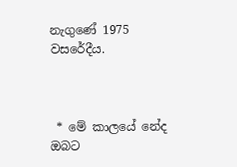නැගුණේ 1975 වසරේදීය.



 * මේ කාලයේ නේද ඔබට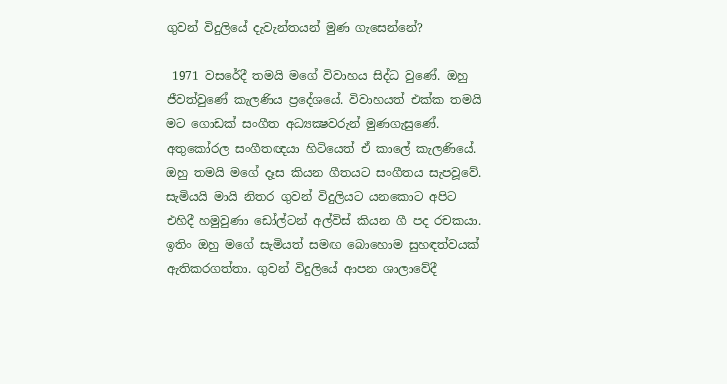ගුවන් විදුලියේ දැවැන්තයන් මුණ ගැසෙන්නේ?

 1971 වසරේදී තමයි මගේ විවාහය සිද්ධ වුණේ. ඔහු ජීවත්වුණේ කැලණිය ප්‍රදේශයේ. විවාහයත් එක්ක තමයි මට ගොඩක් සංගීත අධ්‍යක්‍ෂවරුන් මුණගැසුණේ. අතුකෝරල සංගීතඥයා හිටියෙත් ඒ කාලේ කැලණියේ. ඔහු තමයි මගේ දෑස කියන ගීතයට සංගීතය සැපවූවේ. සැමියයි මායි නිතර ගුවන් විදුලියට යනකොට අපිට එහිදී හමුවුණා ඩෝල්ටන් අල්විස් කියන ගී පද රචකයා. ඉතිං ඔහු මගේ සැමියත් සමඟ බොහොම සුහඳත්වයක් ඇතිකරගත්තා. ගුවන් විදුලියේ ආපන ශාලාවේදී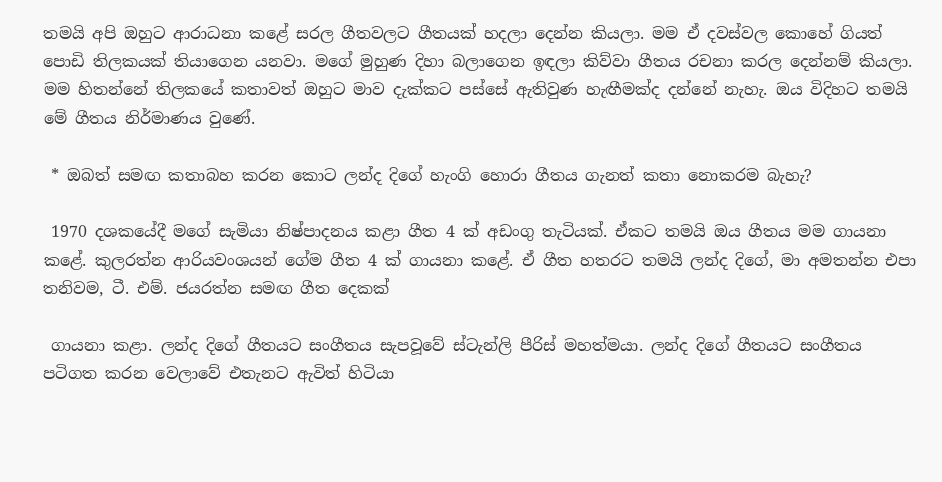තමයි අපි ඔහුට ආරාධනා කළේ සරල ගීතවලට ගීතයක් හදලා දෙන්න කියලා. මම ඒ දවස්වල කොහේ ගියත් පොඩි තිලකයක් තියාගෙන යනවා. මගේ මුහුණ දිහා බලාගෙන ඉඳලා කිව්වා ගීතය රචනා කරල දෙන්නම් කියලා. මම හිතන්නේ තිලකයේ කතාවත් ඔහුට මාව දැක්කට පස්සේ ඇතිවුණ හැඟීමක්ද දන්නේ නැහැ. ඔය විදිහට තමයි මේ ගීතය නිර්මාණය වුණේ.

 * ඔබත් සමඟ කතාබහ කරන කොට ලන්ද දිගේ හැංගි හොරා ගීතය ගැනත් කතා නොකරම බැහැ?

 1970 දශකයේදී මගේ සැමියා නිෂ්පාදනය කළා ගීත 4 ක් අඩංගු තැටියක්. ඒකට තමයි ඔය ගීතය මම ගායනා කළේ. කුලරත්න ආරියවංශයන් ගේම ගීත 4 ක් ගායනා කළේ. ඒ ගීත හතරට තමයි ලන්ද දිගේ, මා අමතන්න එපා තනිවම, ටී. එම්. ජයරත්න සමඟ ගීත දෙකක්

 ගායනා කළා. ලන්ද දිගේ ගීතයට සංගීතය සැපවූවේ ස්ටැන්ලි පීරිස් මහත්මයා. ලන්ද දිගේ ගීතයට සංගීතය පටිගත කරන වෙලාවේ එතැනට ඇවිත් හිටියා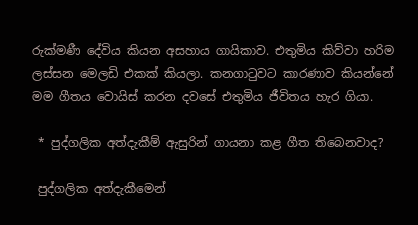රුක්මණී දේවිය කියන අසහාය ගායිකාව. එතුමිය කිව්වා හරිම ලස්සන මෙලඩි එකක් කියලා. කනගාටුවට කාරණාව කියන්නේ මම ගීතය වොයිස් කරන දවසේ එතුමිය ජීවිතය හැර ගියා.

 * පුද්ගලික අත්දැකීම් ඇසුරින් ගායනා කළ ගීත තිබෙනවාද?

 පුද්ගලික අත්දැකීමෙන්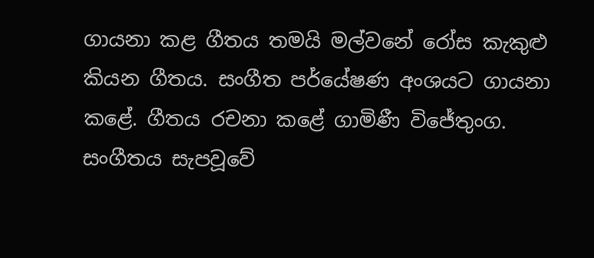ගායනා කළ ගීතය තමයි මල්වනේ රෝස කැකුළු කියන ගීතය. සංගීත පර්යේෂණ අංශයට ගායනා කළේ. ගීතය රචනා කළේ ගාමිණී විජේතුංග. සංගීතය සැපවූවේ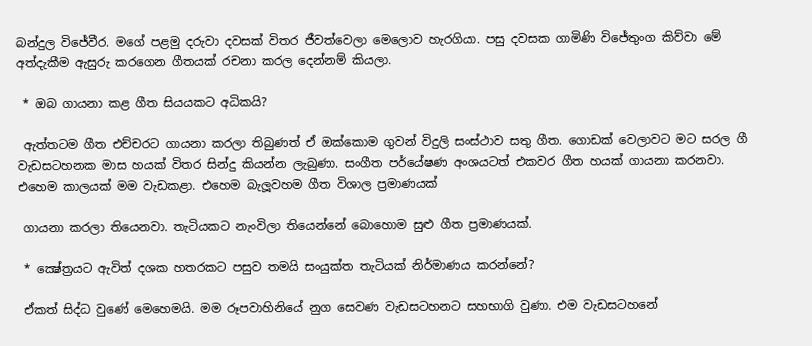බන්දුල විජේවීර. මගේ පළමු දරුවා දවසක් විතර ජීවත්වෙලා මෙලොව හැරගියා. පසු දවසක ගාමිණි විජේතුංග කිව්වා මේ අත්දැකීම ඇසුරු කරගෙන ගීතයක් රචනා කරල දෙන්නම් කියලා.

 * ඔබ ගායනා කළ ගීත සියයකට අධිකයි?

 ඇත්තටම ගීත එච්චරට ගායනා කරලා තිබුණත් ඒ ඔක්කොම ගුවන් විදුලි සංස්ථාව සතු ගීත. ගොඩක් වෙලාවට මට සරල ගී වැඩසටහනක මාස හයක් විතර සින්දු කියන්න ලැබුණා. සංගීත පර්යේෂණ අංශයටත් එකවර ගීත හයක් ගායනා කරනවා. එහෙම කාලයක් මම වැඩකළා. එහෙම බැලූවහම ගීත විශාල ප්‍රමාණයක්

 ගායනා කරලා තියෙනවා. තැටියකට නැංවිලා තියෙන්නේ බොහොම සුළු ගීත ප්‍රමාණයක්.

 * ක්‍ෂේත්‍රයට ඇවිත් දශක හතරකට පසුව තමයි සංයුක්ත තැටියක් නිර්මාණය කරන්නේ?

 ඒකත් සිද්ධ වුණේ මෙහෙමයි. මම රූපවාහිනියේ නුග සෙවණ වැඩසටහනට සහභාගි වුණා. එම වැඩසටහනේ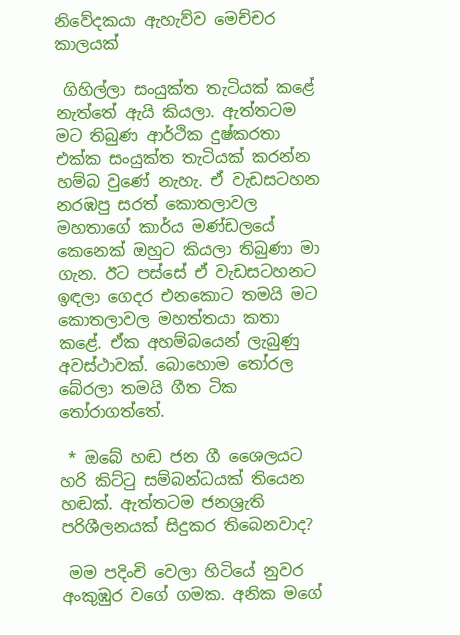නිවේදකයා ඇහැව්ව මෙච්චර කාලයක්

 ගිහිල්ලා සංයුක්ත තැටියක් කළේ නැත්තේ ඇයි කියලා. ඇත්තටම මට තිබුණ ආර්ථික දුෂ්කරතා එක්ක සංයුක්ත තැටියක් කරන්න හම්බ වුණේ නැහැ. ඒ වැඩසටහන නරඹපු සරත් කොතලාවල මහතාගේ කාර්ය මණ්ඩලයේ කෙනෙක් ඔහුට කියලා තිබුණා මා ගැන. ඊට පස්සේ ඒ වැඩසටහනට ඉඳලා ගෙදර එනකොට තමයි මට කොතලාවල මහත්තයා කතා කළේ. ඒක අහම්බයෙන් ලැබුණු අවස්ථාවක්. බොහොම තෝරල බේරලා තමයි ගීත ටික තෝරාගත්තේ.

 * ඔබේ හඬ ජන ගී ශෛලයට හරි කිට්ටු සම්බන්ධයක් තියෙන හඬක්. ඇත්තටම ජනශ්‍රැති පරිශීලනයක් සිදුකර තිබෙනවාද?

 මම පදිංචි වෙලා හිටියේ නුවර අංකුඹුර වගේ ගමක. අනික මගේ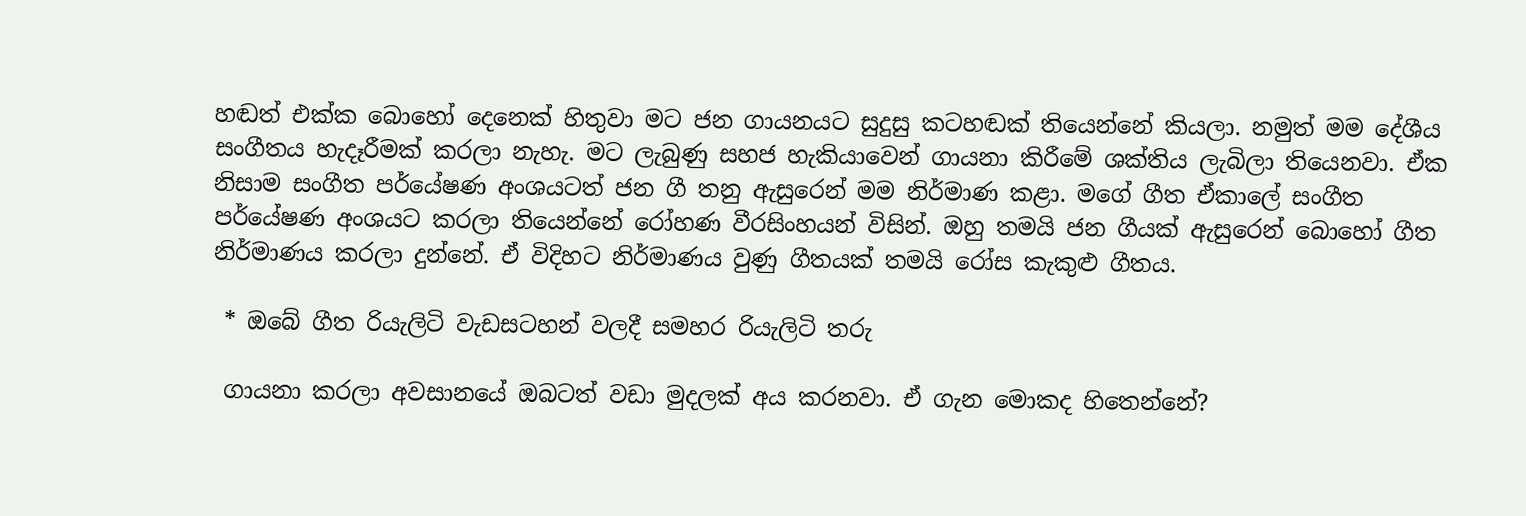හඬත් එක්ක බොහෝ දෙනෙක් හිතුවා මට ජන ගායනයට සුදුසු කටහඬක් තියෙන්නේ කියලා. නමුත් මම දේශීය සංගීතය හැදෑරීමක් කරලා නැහැ. මට ලැබුණු සහජ හැකියාවෙන් ගායනා කිරීමේ ශක්තිය ලැබිලා තියෙනවා. ඒක නිසාම සංගීත පර්යේෂණ අංශයටත් ජන ගී තනු ඇසුරෙන් මම නිර්මාණ කළා. මගේ ගීත ඒකාලේ සංගීත පර්යේෂණ අංශයට කරලා තියෙන්නේ රෝහණ වීරසිංහයන් විසින්. ඔහු තමයි ජන ගීයක් ඇසුරෙන් බොහෝ ගීත නිර්මාණය කරලා දුන්නේ. ඒ විදිහට නිර්මාණය වුණු ගීතයක් තමයි රෝස කැකුළු ගීතය.

 * ඔබේ ගීත රියැලිටි වැඩසටහන් වලදී සමහර රියැලිටි තරු

 ගායනා කරලා අවසානයේ ඔබටත් වඩා මුදලක් අය කරනවා. ඒ ගැන මොකද හිතෙන්නේ?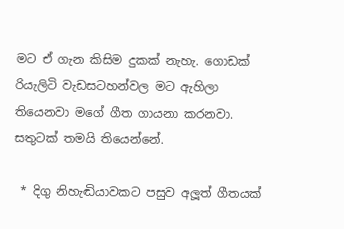මට ඒ ගැන කිසිම දුකක් නැහැ. ගොඩක් රියැලිටි වැඩසටහන්වල මට ඇහිලා තියෙනවා මගේ ගීත ගායනා කරනවා. සතුටක් තමයි තියෙන්නේ.

 * දිගු නිහැඬියාවකට පසුව අලූත් ගීතයක්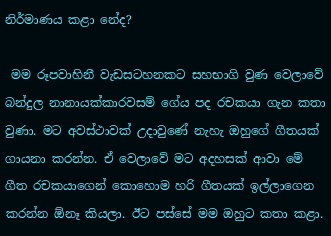නිර්මාණය කළා නේද?

 මම රූපවාහිනී වැඩසටහනකට සහභාගි වුණ වෙලාවේ බන්දුල නානායක්කාරවසම් ගේය පද රචකයා ගැන කතා වුණා. මට අවස්ථාවක් උදාවුණේ නැහැ ඔහුගේ ගීතයක් ගායනා කරන්න. ඒ වෙලාවේ මට අදහසක් ආවා මේ ගීත රචකයාගෙන් කොහොම හරි ගීතයක් ඉල්ලාගෙන කරන්න ඕනෑ කියලා. ඊට පස්සේ මම ඔහුට කතා කළා.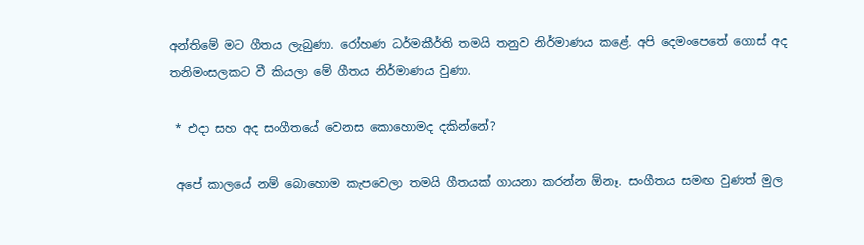අන්තිමේ මට ගීතය ලැබුණා. රෝහණ ධර්මකීර්ති තමයි තනුව නිර්මාණය කළේ. අපි දෙමංපෙතේ ගොස් අද තනිමංසලකට වී කියලා මේ ගීතය නිර්මාණය වුණා.

 * එදා සහ අද සංගීතයේ වෙනස කොහොමද දකින්නේ?

 අපේ කාලයේ නම් බොහොම කැපවෙලා තමයි ගීතයක් ගායනා කරන්න ඕනෑ. සංගීතය සමඟ වුණත් මුල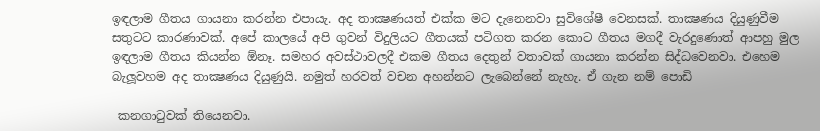ඉඳලාම ගීතය ගායනා කරන්න එපායැ. අද තාක්‍ෂණයත් එක්ක මට දැනෙනවා සුවිශේෂී වෙනසක්. තාක්‍ෂණය දියුණුවීම සතුටට කාරණාවක්. අපේ කාලයේ අපි ගුවන් විදුලියට ගීතයක් පටිගත කරන කොට ගීතය මගදී වැරදුණොත් ආපහු මුල ඉඳලාම ගීතය කියන්න ඕනෑ. සමහර අවස්ථාවලදී එකම ගීතය දෙතුන් වතාවක් ගායනා කරන්න සිද්ධවෙනවා. එහෙම බැලූවහම අද තාක්‍ෂණය දියුණුයි. නමුත් හරවත් වචන අහන්නට ලැබෙන්නේ නැහැ. ඒ ගැන නම් පොඩි

 කනගාටුවක් තියෙනවා.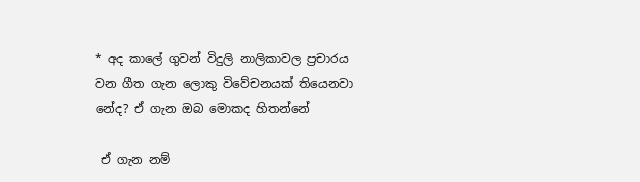* අද කාලේ ගුවන් විදුලි නාලිකාවල ප්‍රචාරය වන ගීත ගැන ලොකු විවේචනයක් තියෙනවා නේද? ඒ ගැන ඔබ මොකද හිතන්නේ

 ඒ ගැන නම්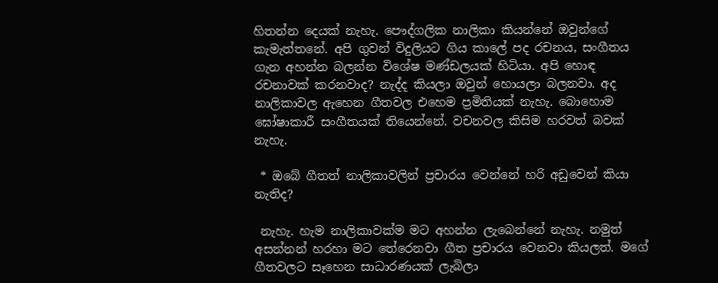හිතන්න දෙයක් නැහැ. පෞද්ගලික නාලිකා කියන්නේ ඔවුන්ගේ කැමැත්තනේ. අපි ගුවන් විදුලියට ගිය කාලේ පද රචනය, සංගීතය ගැන අහන්න බලන්න විශේෂ මණ්ඩලයක් හිටියා. අපි හොඳ රචනාවක් කරනවාද? නැද්ද කියලා ඔවුන් හොයලා බලනවා. අද නාලිකාවල ඇහෙන ගීතවල එහෙම ප්‍රමිතියක් නැහැ. බොහොම ඝෝෂාකාරී සංගීතයක් තියෙන්නේ. වචනවල කිසිම හරවත් බවක් නැහැ.

 * ඔබේ ගීතත් නාලිකාවලින් ප්‍රචාරය වෙන්නේ හරි අඩුවෙන් කියා නැතිද?

 නැහැ. හැම නාලිකාවක්ම මට අහන්න ලැබෙන්නේ නැහැ. නමුත් අසන්නන් හරහා මට තේරෙනවා ගීත ප්‍රචාරය වෙනවා කියලත්. මගේ ගීතවලට සෑහෙන සාධාරණයක් ලැබිලා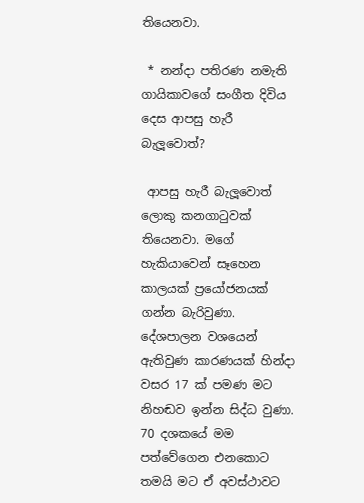තියෙනවා.

 * නන්දා පතිරණ නමැති ගායිකාවගේ සංගීත දිවිය දෙස ආපසු හැරී බැලූවොත්?

 ආපසු හැරී බැලූවොත් ලොකු කනගාටුවක් තියෙනවා. මගේ හැකියාවෙන් සෑහෙන කාලයක් ප්‍රයෝජනයක් ගන්න බැරිවුණා. දේශපාලන වශයෙන් ඇතිවුණ කාරණයක් හින්දා වසර 17 ක් පමණ මට නිහඬව ඉන්න සිද්ධ වුණා. 70 දශකයේ මම පත්වේගෙන එනකොට තමයි මට ඒ අවස්ථාවට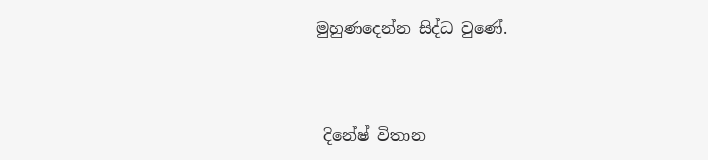මුහුණදෙන්න සිද්ධ වුණේ.



 දිනේෂ් විතාන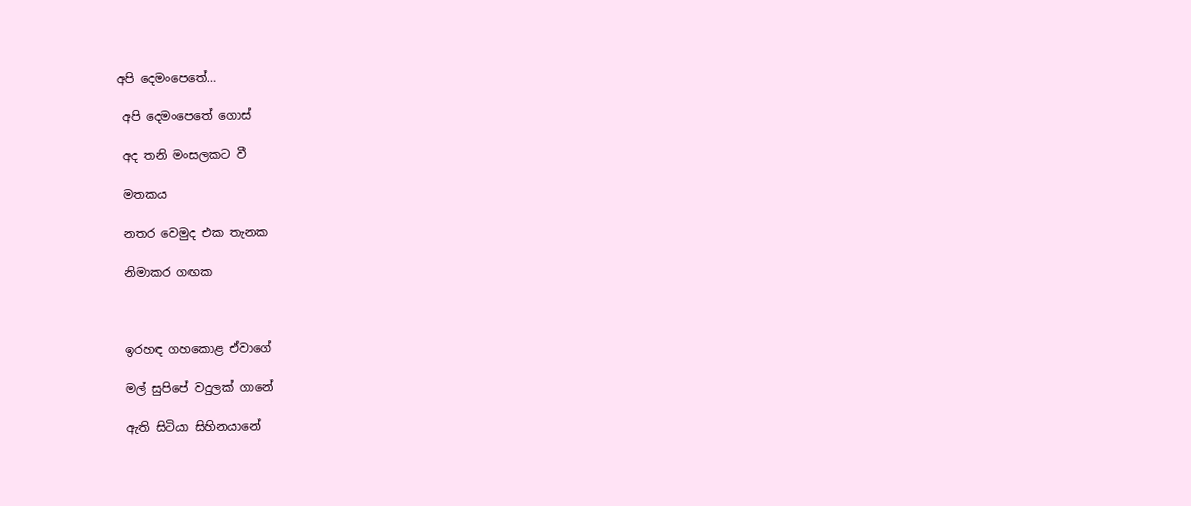අපි දෙමංපෙතේ…

 අපි දෙමංපෙතේ ගොස්

 අද තනි මංසලකට වී

 මතකය

 නතර වෙමුද එක තැනක

 නිමාකර ගඟක



 ඉරහඳ ගහකොළ ඒවාගේ

 මල් සුපිපේ වදුලක් ගානේ

 ඇති සිටියා සිහිනයානේ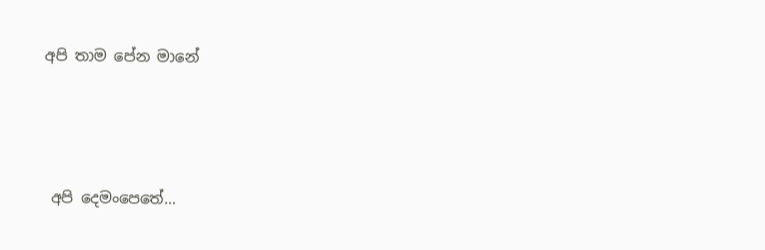අපි තාම පේන මානේ



 අපි දෙමංපෙතේ…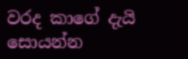වරද කාගේ දැයි සොයන්න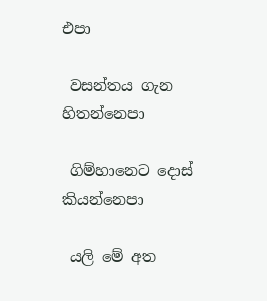එපා

 වසන්තය ගැන හිතන්නෙපා

 ගිම්හානෙට දොස් කියන්නෙපා

 යලි මේ අත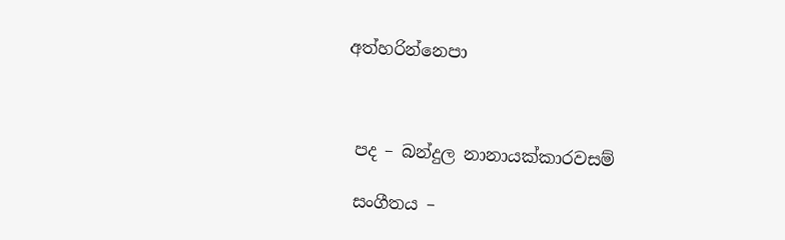අත්හරින්නෙපා



 පද – බන්දුල නානායක්කාරවසම්

 සංගීතය –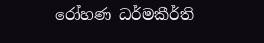රෝහණ ධර්මකීර්ති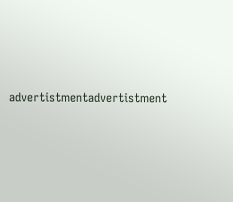advertistmentadvertistment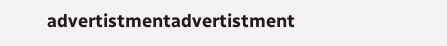advertistmentadvertistment